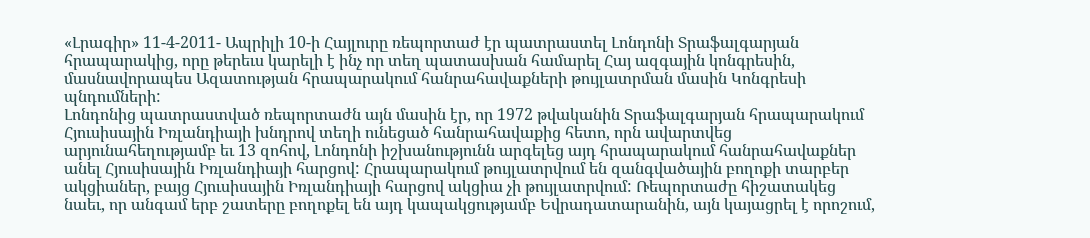«Լրագիր» 11-4-2011- Ապրիլի 10-ի Հայլուրը ռեպորտաժ էր պատրաստել Լոնդոնի Տրաֆալգարյան հրապարակից, որը թերեւս կարելի է ինչ որ տեղ պատասխան համարել Հայ ազգային կոնգրեսին, մասնավորապես Ազատության հրապարակում հանրահավաքների թույլատրման մասին Կոնգրեսի պնդումների:
Լոնդոնից պատրաստված ռեպորտաժն այն մասին էր, որ 1972 թվականին Տրաֆալգարյան հրապարակում Հյուսիսային Իռլանդիայի խնդրով տեղի ունեցած հանրահավաքից հետո, որն ավարտվեց արյունահեղությամբ եւ 13 զոհով, Լոնդոնի իշխանությունն արգելեց այդ հրապարակում հանրահավաքներ անել Հյուսիսային Իռլանդիայի հարցով: Հրապարակում թույլատրվում են զանգվածային բողոքի տարբեր ակցիաներ, բայց Հյուսիսային Իռլանդիայի հարցով ակցիա չի թույլատրվում: Ռեպորտաժը հիշատակեց նաեւ, որ անգամ երբ շատերը բողոքել են այդ կապակցությամբ Եվրադատարանին, այն կայացրել է որոշում,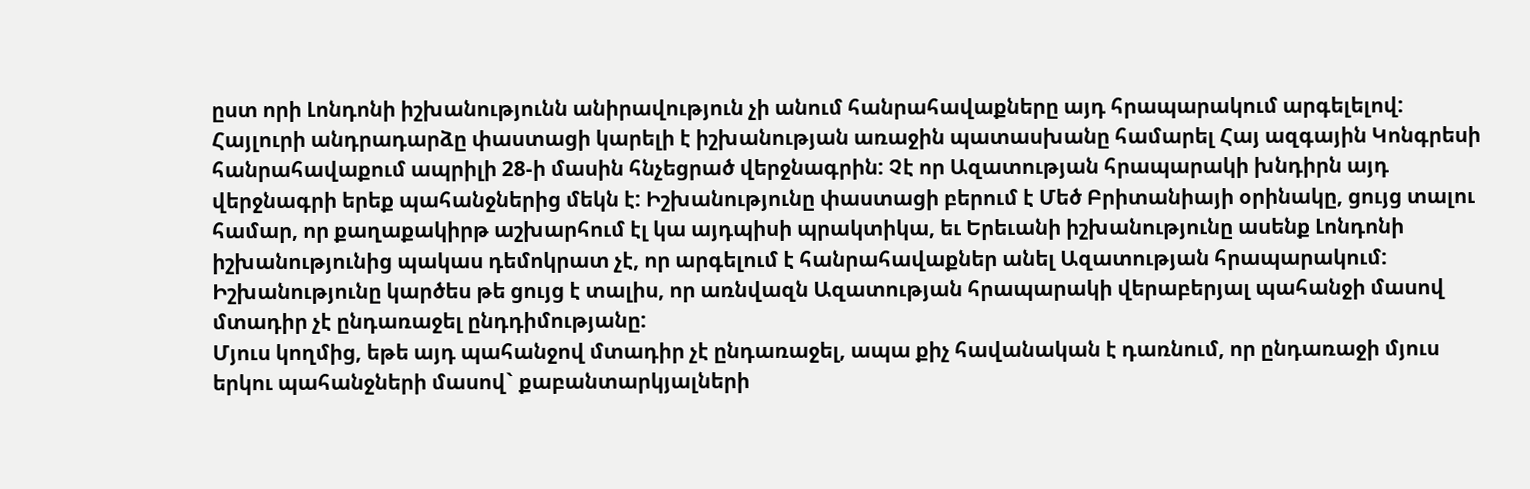ըստ որի Լոնդոնի իշխանությունն անիրավություն չի անում հանրահավաքները այդ հրապարակում արգելելով:
Հայլուրի անդրադարձը փաստացի կարելի է իշխանության առաջին պատասխանը համարել Հայ ազգային Կոնգրեսի հանրահավաքում ապրիլի 28-ի մասին հնչեցրած վերջնագրին: Չէ որ Ազատության հրապարակի խնդիրն այդ վերջնագրի երեք պահանջներից մեկն է: Իշխանությունը փաստացի բերում է Մեծ Բրիտանիայի օրինակը, ցույց տալու համար, որ քաղաքակիրթ աշխարհում էլ կա այդպիսի պրակտիկա, եւ Երեւանի իշխանությունը ասենք Լոնդոնի իշխանությունից պակաս դեմոկրատ չէ, որ արգելում է հանրահավաքներ անել Ազատության հրապարակում: Իշխանությունը կարծես թե ցույց է տալիս, որ առնվազն Ազատության հրապարակի վերաբերյալ պահանջի մասով մտադիր չէ ընդառաջել ընդդիմությանը:
Մյուս կողմից, եթե այդ պահանջով մտադիր չէ ընդառաջել, ապա քիչ հավանական է դառնում, որ ընդառաջի մյուս երկու պահանջների մասով` քաբանտարկյալների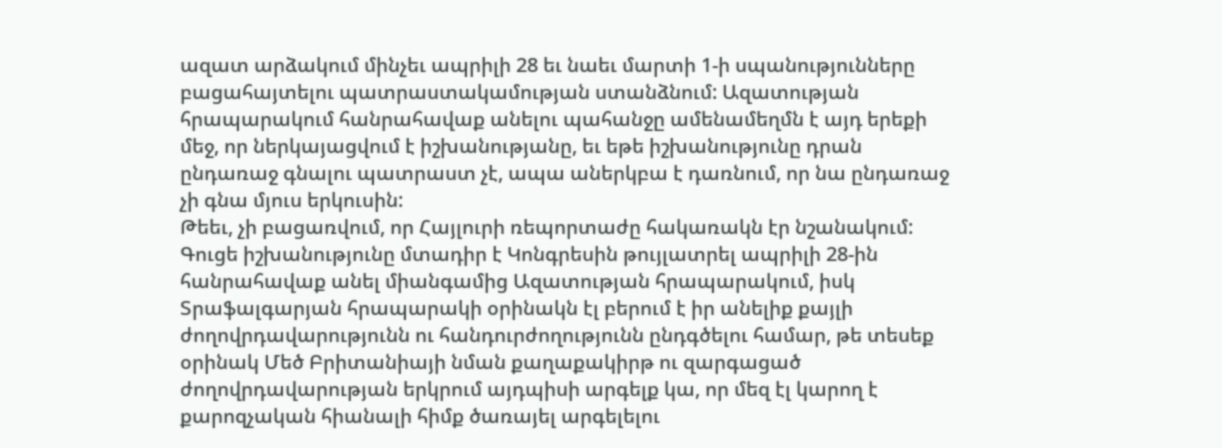ազատ արձակում մինչեւ ապրիլի 28 եւ նաեւ մարտի 1-ի սպանությունները բացահայտելու պատրաստակամության ստանձնում: Ազատության հրապարակում հանրահավաք անելու պահանջը ամենամեղմն է այդ երեքի մեջ, որ ներկայացվում է իշխանությանը, եւ եթե իշխանությունը դրան ընդառաջ գնալու պատրաստ չէ, ապա աներկբա է դառնում, որ նա ընդառաջ չի գնա մյուս երկուսին:
Թեեւ, չի բացառվում, որ Հայլուրի ռեպորտաժը հակառակն էր նշանակում: Գուցե իշխանությունը մտադիր է Կոնգրեսին թույլատրել ապրիլի 28-ին հանրահավաք անել միանգամից Ազատության հրապարակում, իսկ Տրաֆալգարյան հրապարակի օրինակն էլ բերում է իր անելիք քայլի ժողովրդավարությունն ու հանդուրժողությունն ընդգծելու համար, թե տեսեք օրինակ Մեծ Բրիտանիայի նման քաղաքակիրթ ու զարգացած ժողովրդավարության երկրում այդպիսի արգելք կա, որ մեզ էլ կարող է քարոզչական հիանալի հիմք ծառայել արգելելու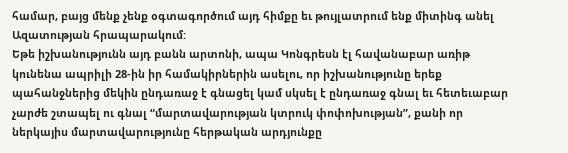համար, բայց մենք չենք օգտագործում այդ հիմքը եւ թույլատրում ենք միտինգ անել Ազատության հրապարակում:
Եթե իշխանությունն այդ բանն արտոնի, ապա Կոնգրեսն էլ հավանաբար առիթ կունենա ապրիլի 28-ին իր համակիրներին ասելու, որ իշխանությունը երեք պահանջներից մեկին ընդառաջ է գնացել կամ սկսել է ընդառաջ գնալ եւ հետեւաբար չարժե շտապել ու գնալ “մարտավարության կտրուկ փոփոխության”, քանի որ ներկայիս մարտավարությունը հերթական արդյունքը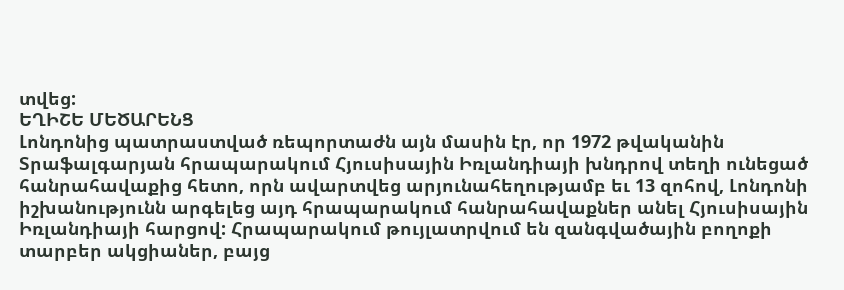տվեց:
ԵՂԻՇԵ ՄԵԾԱՐԵՆՑ
Լոնդոնից պատրաստված ռեպորտաժն այն մասին էր, որ 1972 թվականին Տրաֆալգարյան հրապարակում Հյուսիսային Իռլանդիայի խնդրով տեղի ունեցած հանրահավաքից հետո, որն ավարտվեց արյունահեղությամբ եւ 13 զոհով, Լոնդոնի իշխանությունն արգելեց այդ հրապարակում հանրահավաքներ անել Հյուսիսային Իռլանդիայի հարցով: Հրապարակում թույլատրվում են զանգվածային բողոքի տարբեր ակցիաներ, բայց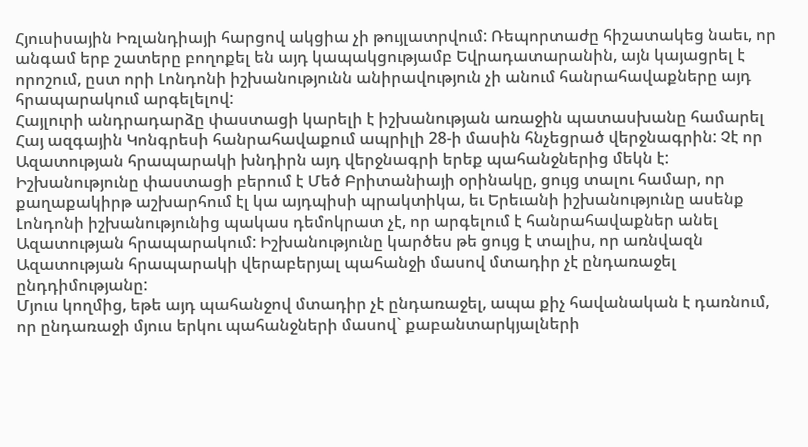Հյուսիսային Իռլանդիայի հարցով ակցիա չի թույլատրվում: Ռեպորտաժը հիշատակեց նաեւ, որ անգամ երբ շատերը բողոքել են այդ կապակցությամբ Եվրադատարանին, այն կայացրել է որոշում, ըստ որի Լոնդոնի իշխանությունն անիրավություն չի անում հանրահավաքները այդ հրապարակում արգելելով:
Հայլուրի անդրադարձը փաստացի կարելի է իշխանության առաջին պատասխանը համարել Հայ ազգային Կոնգրեսի հանրահավաքում ապրիլի 28-ի մասին հնչեցրած վերջնագրին: Չէ որ Ազատության հրապարակի խնդիրն այդ վերջնագրի երեք պահանջներից մեկն է: Իշխանությունը փաստացի բերում է Մեծ Բրիտանիայի օրինակը, ցույց տալու համար, որ քաղաքակիրթ աշխարհում էլ կա այդպիսի պրակտիկա, եւ Երեւանի իշխանությունը ասենք Լոնդոնի իշխանությունից պակաս դեմոկրատ չէ, որ արգելում է հանրահավաքներ անել Ազատության հրապարակում: Իշխանությունը կարծես թե ցույց է տալիս, որ առնվազն Ազատության հրապարակի վերաբերյալ պահանջի մասով մտադիր չէ ընդառաջել ընդդիմությանը:
Մյուս կողմից, եթե այդ պահանջով մտադիր չէ ընդառաջել, ապա քիչ հավանական է դառնում, որ ընդառաջի մյուս երկու պահանջների մասով` քաբանտարկյալների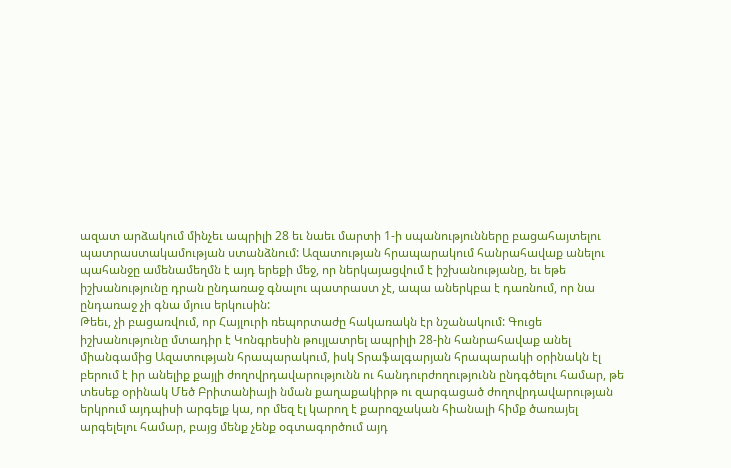ազատ արձակում մինչեւ ապրիլի 28 եւ նաեւ մարտի 1-ի սպանությունները բացահայտելու պատրաստակամության ստանձնում: Ազատության հրապարակում հանրահավաք անելու պահանջը ամենամեղմն է այդ երեքի մեջ, որ ներկայացվում է իշխանությանը, եւ եթե իշխանությունը դրան ընդառաջ գնալու պատրաստ չէ, ապա աներկբա է դառնում, որ նա ընդառաջ չի գնա մյուս երկուսին:
Թեեւ, չի բացառվում, որ Հայլուրի ռեպորտաժը հակառակն էր նշանակում: Գուցե իշխանությունը մտադիր է Կոնգրեսին թույլատրել ապրիլի 28-ին հանրահավաք անել միանգամից Ազատության հրապարակում, իսկ Տրաֆալգարյան հրապարակի օրինակն էլ բերում է իր անելիք քայլի ժողովրդավարությունն ու հանդուրժողությունն ընդգծելու համար, թե տեսեք օրինակ Մեծ Բրիտանիայի նման քաղաքակիրթ ու զարգացած ժողովրդավարության երկրում այդպիսի արգելք կա, որ մեզ էլ կարող է քարոզչական հիանալի հիմք ծառայել արգելելու համար, բայց մենք չենք օգտագործում այդ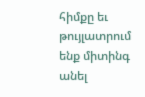հիմքը եւ թույլատրում ենք միտինգ անել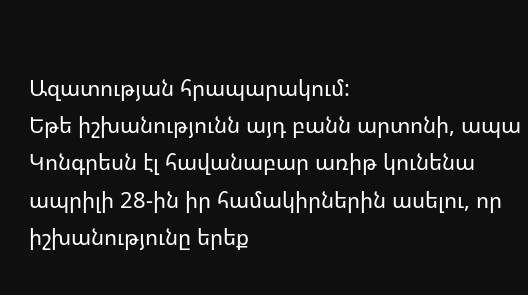Ազատության հրապարակում:
Եթե իշխանությունն այդ բանն արտոնի, ապա Կոնգրեսն էլ հավանաբար առիթ կունենա ապրիլի 28-ին իր համակիրներին ասելու, որ իշխանությունը երեք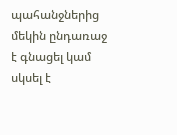պահանջներից մեկին ընդառաջ է գնացել կամ սկսել է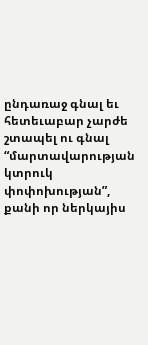ընդառաջ գնալ եւ հետեւաբար չարժե շտապել ու գնալ “մարտավարության կտրուկ փոփոխության”, քանի որ ներկայիս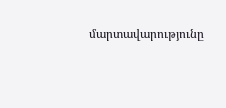մարտավարությունը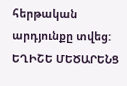հերթական արդյունքը տվեց:
ԵՂԻՇԵ ՄԵԾԱՐԵՆՑ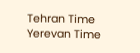Tehran Time
Yerevan Time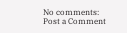No comments:
Post a Comment